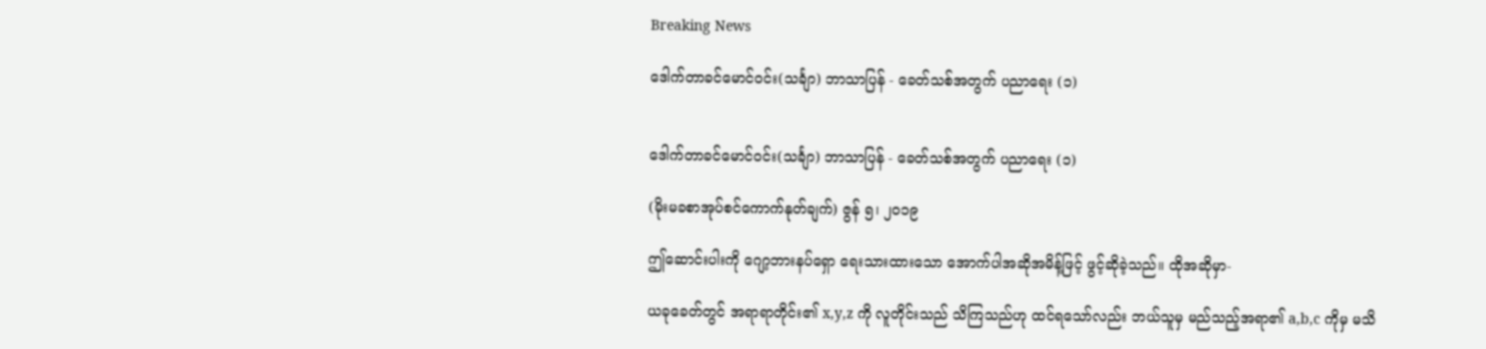Breaking News

ဒေါက်တာခင်မောင်ဝင်း(သင်္ချာ) ဘာသာပြန် - ခေတ်သစ်အတွက် ပညာရေး (၁)


ဒေါက်တာခင်မောင်ဝင်း(သင်္ချာ) ဘာသာပြန် - ခေတ်သစ်အတွက် ပညာရေး (၁)

(မိုးမခစာအုပ်စင်ကောက်နုတ်ချက်) ဇွန် ၅၊ ၂၀၁၉

ဤဆောင်းပါးကို ဂျော့ဘားနပ်ရှော ရေးသားထားသော အောက်ပါအဆိုအမိန့်ဖြင့် ဖွင့်ဆိုခဲ့သည်။ ထိုအဆိုမှာ-

ယခုခေတ်တွင် အရာရာတိုင်း၏ x,y,z ကို လူတိုင်းသည် သိကြသည်ဟု ထင်ရသော်လည်း ဘယ်သူမှ မည်သည့်အရာ၏ a,b,c ကိုမှ မသိ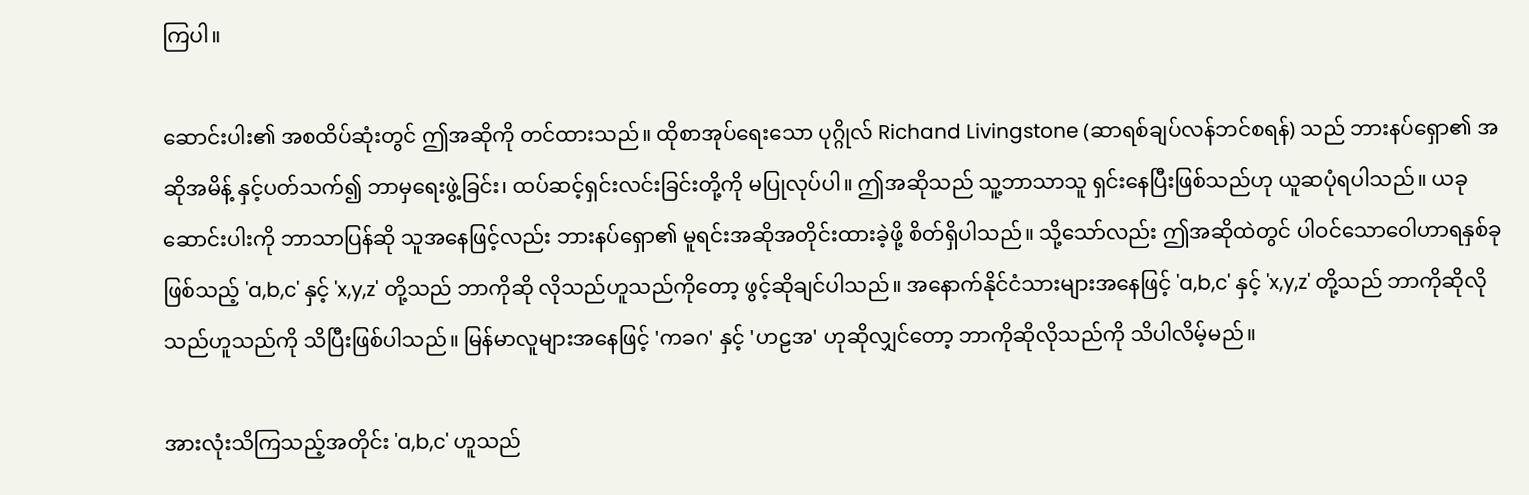ကြပါ။

ဆောင်းပါး၏ အစထိပ်ဆုံးတွင် ဤအဆိုကို တင်ထားသည်။ ထိုစာအုပ်ရေးသော ပုဂ္ဂိုလ် Richand Livingstone (ဆာရစ်ချပ်လန်ဘင်စရန်) သည် ဘားနပ်ရှော၏ အဆိုအမိန့် နှင့်ပတ်သက်၍ ဘာမှရေးဖွဲ့ခြင်း၊ ထပ်ဆင့်ရှင်းလင်းခြင်းတို့ကို မပြုလုပ်ပါ။ ဤအဆိုသည် သူ့ဘာသာသူ ရှင်းနေပြီးဖြစ်သည်ဟု ယူဆပုံရပါသည်။ ယခုဆောင်းပါးကို ဘာသာပြန်ဆို သူအနေဖြင့်လည်း ဘားနပ်ရှော၏ မူရင်းအဆိုအတိုင်းထားခဲ့ဖို့ စိတ်ရှိပါသည်။ သို့သော်လည်း ဤအဆိုထဲတွင် ပါဝင်သောဝေါဟာရနှစ်ခုဖြစ်သည့် 'a,b,c' နှင့် 'x,y,z' တို့သည် ဘာကိုဆို လိုသည်ဟူသည်ကိုတော့ ဖွင့်ဆိုချင်ပါသည်။ အနောက်နိုင်ငံသားများအနေဖြင့် 'a,b,c' နှင့် 'x,y,z' တို့သည် ဘာကိုဆိုလိုသည်ဟူသည်ကို သိပြီးဖြစ်ပါသည်။ မြန်မာလူများအနေဖြင့် 'ကခဂ' နှင့် 'ဟဠအ' ဟုဆိုလျှင်တော့ ဘာကိုဆိုလိုသည်ကို သိပါလိမ့်မည်။

အားလုံးသိကြသည့်အတိုင်း 'a,b,c' ဟူသည်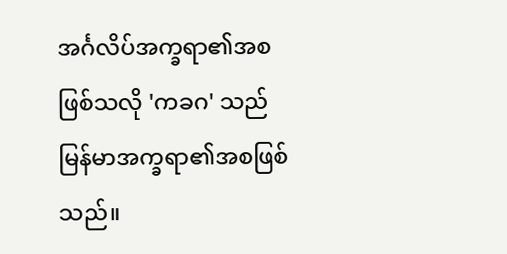အင်္ဂလိပ်အက္ခရာ၏အစဖြစ်သလို 'ကခဂ' သည် မြန်မာအက္ခရာ၏အစဖြစ်သည်။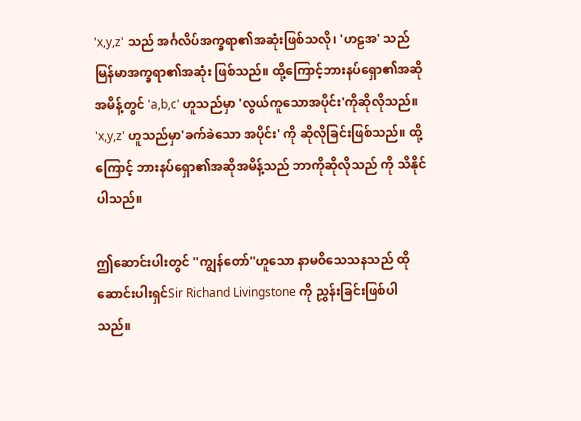'x,y,z' သည် အင်္ဂလိပ်အက္ခရာ၏အဆုံးဖြစ်သလို၊ 'ဟဠအ' သည် မြန်မာအက္ခရာ၏အဆုံး ဖြစ်သည်။ ထို့ကြောင့်ဘားနပ်ရှော၏အဆိုအမိန့်တွင် 'a,b,c' ဟူသည်မှာ 'လွယ်ကူသောအပိုင်း'ကိုဆိုလိုသည်။ 'x,y,z' ဟူသည်မှာ'ခက်ခဲသော အပိုင်း' ကို ဆိုလိုခြင်းဖြစ်သည်။ ထို့ကြောင့် ဘားနပ်ရှော၏အဆိုအမိန့်သည် ဘာကိုဆိုလိုသည် ကို သိနိုင်ပါသည်။

ဤဆောင်းပါးတွင် ''ကျွန်တော်''ဟူသော နာမဝိသေသနသည် ထိုဆောင်းပါးရှင်Sir Richand Livingstone ကို ညွှန်းခြင်းဖြစ်ပါသည်။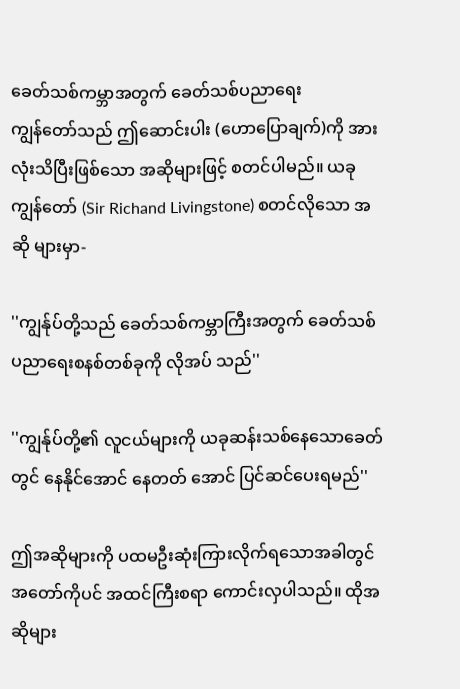ခေတ်သစ်ကမ္ဘာအတွက် ခေတ်သစ်ပညာရေး
ကျွန်တော်သည် ဤဆောင်းပါး (ဟောပြောချက်)ကို အားလုံးသိပြီးဖြစ်သော အဆိုများဖြင့် စတင်ပါမည်။ ယခုကျွန်တော် (Sir Richand Livingstone) စတင်လိုသော အဆို များမှာ-

''ကျွန်ုပ်တို့သည် ခေတ်သစ်ကမ္ဘာကြီးအတွက် ခေတ်သစ်ပညာရေးစနစ်တစ်ခုကို လိုအပ် သည်''

''ကျွန်ုပ်တို့၏ လူငယ်များကို ယခုဆန်းသစ်နေသောခေတ်တွင် နေနိုင်အောင် နေတတ် အောင် ပြင်ဆင်ပေးရမည်''

ဤအဆိုများကို ပထမဦးဆုံးကြားလိုက်ရသောအခါတွင် အတော်ကိုပင် အထင်ကြီးစရာ ကောင်းလှပါသည်။ ထိုအဆိုများ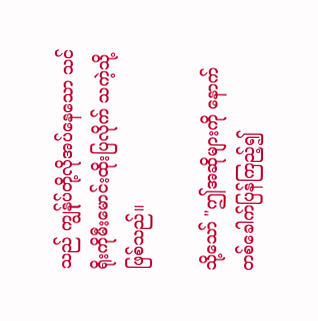သည် ကျွန်ုပ်တို့လိုအပ်နေသော သင်ရိုးကိုမီးမောင်းထိုးပြလိုက် သကဲ့သို့ဖြစ်သည်။

သို့သော် "ဤအဆိုများကို နောက်တစ်ခေါက်ပြန်ကြည့်၍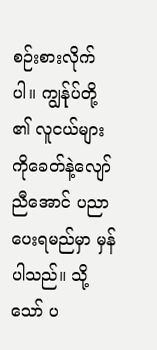စဉ်းစားလိုက်ပါ။ ကျွန်ုပ်တို့ ၏ လူငယ်များကိုခေတ်နဲ့လျော်ညီအောင် ပညာပေးရမည်မှာ မှန်ပါသည်။ သို့သော် ပ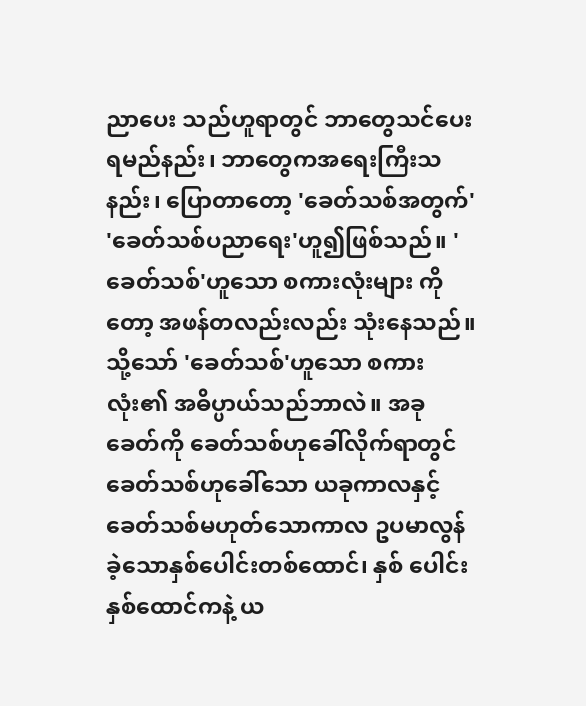ညာပေး သည်ဟူရာတွင် ဘာတွေသင်ပေးရမည်နည်း၊ ဘာတွေကအရေးကြီးသနည်း၊ ပြောတာတော့ 'ခေတ်သစ်အတွက်' 'ခေတ်သစ်ပညာရေး'ဟူ၍ဖြစ်သည်။ 'ခေတ်သစ်'ဟူသော စကားလုံးများ ကိုတော့ အဖန်တလည်းလည်း သုံးနေသည်။ သို့သော် 'ခေတ်သစ်'ဟူသော စကားလုံး၏ အဓိပ္ပာယ်သည်ဘာလဲ။ အခုခေတ်ကို ခေတ်သစ်ဟုခေါ်လိုက်ရာတွင် ခေတ်သစ်ဟုခေါ်သော ယခုကာလနှင့်ခေတ်သစ်မဟုတ်သောကာလ ဥပမာလွန်ခဲ့သောနှစ်ပေါင်းတစ်ထောင်၊ နှစ် ပေါင်းနှစ်ထောင်ကနဲ့ ယ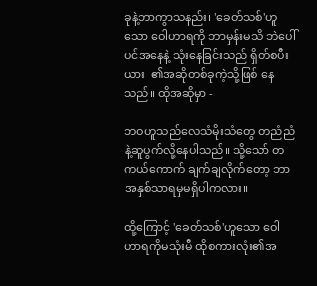ခုနဲ့ဘာကွာသနည်း၊ 'ခေတ်သစ်'ဟူသော ဝေါဟာရကို ဘာမှန်းမသိ ဘဲပေါ်ပင်အနေနဲ့ သုံးနေခြင်းသည် ရှိတ်စပီးယား  ၏အဆိုတစ်ခုကဲ့သို့ဖြစ် နေသည်။ ထိုအဆိုမှာ -

ဘဝဟူသည်လေသံမိုးသံတွေ တညံညံနဲ့ဆူပွက်လို့နေပါသည်။ သို့သော် တကယ်ကောက် ချက်ချလိုက်တော့ ဘာအနှစ်သာရမှမရှိပါကလား။

ထို့ကြောင့် 'ခေတ်သစ်'ဟူသော ဝေါဟာရကိုမသုံးမီ ထိုစကားလုံး၏အ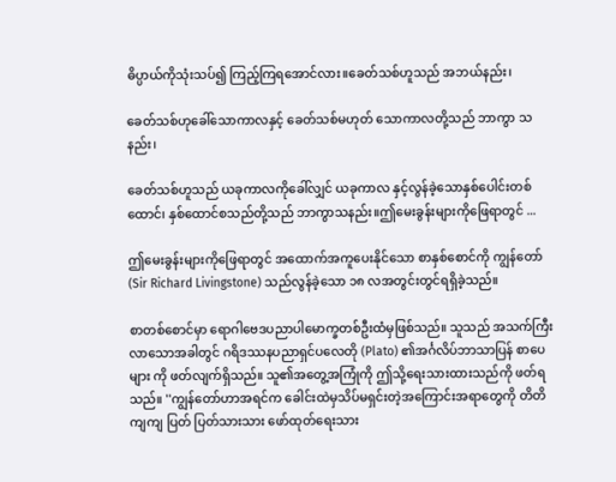ဓိပ္ပာယ်ကိုသုံးသပ်၍ ကြည့်ကြရအောင်လား။ခေတ်သစ်ဟူသည် အဘယ်နည်း၊

ခေတ်သစ်ဟုခေါ်သောကာလနှင့် ခေတ်သစ်မဟုတ် သောကာလတို့သည် ဘာကွာ သနည်း၊

ခေတ်သစ်ဟူသည် ယခုကာလကိုခေါ်လျှင် ယခုကာလ နှင့်လွန်ခဲ့သောနှစ်ပေါင်းတစ် ထောင်၊ နှစ်ထောင်စသည်တို့သည် ဘာကွာသနည်း။ဤမေးခွန်းများကိုဖြေရာတွင် ...

ဤမေးခွန်းများကိုဖြေရာတွင် အထောက်အကူပေးနိုင်သော စာနှစ်စောင်ကို ကျွန်တော် (Sir Richard Livingstone) သည်လွန်ခဲ့သော ၁၈ လအတွင်းတွင်ရရှိခဲ့သည်။

စာတစ်စောင်မှာ ရောဂါဗေဒပညာပါမောက္ခတစ်ဦးထံမှဖြစ်သည်။ သူသည် အသက်ကြီး လာသောအခါတွင် ဂရိဒဿနပညာရှင်ပလေတို (Plato) ၏အင်္ဂလိပ်ဘာသာပြန် စာပေများ ကို ဖတ်လျက်ရှိသည်။ သူ၏အတွေ့အကြုံကို ဤသို့ရေးသားထားသည်ကို ဖတ်ရသည်။ ''ကျွန်တော်ဟာအရင်က ခေါင်းထဲမှသိပ်မရှင်းတဲ့အကြောင်းအရာတွေကို တိတိကျကျ ပြတ် ပြတ်သားသား ဖော်ထုတ်ရေးသား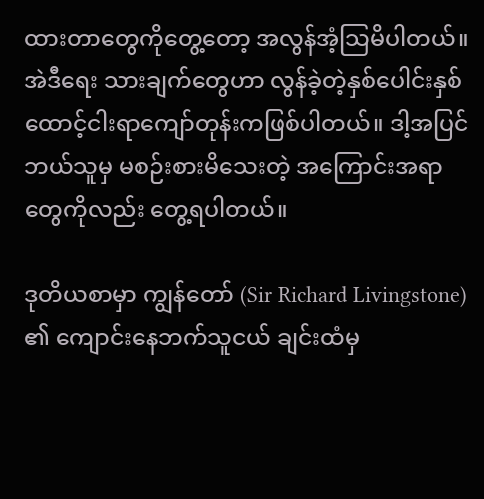ထားတာတွေကိုတွေ့တော့ အလွန်အံ့သြမိပါတယ်။ အဲဒီရေး သားချက်တွေဟာ လွန်ခဲ့တဲ့နှစ်ပေါင်းနှစ်ထောင့်ငါးရာကျော်တုန်းကဖြစ်ပါတယ်။ ဒါ့အပြင် ဘယ်သူမှ မစဉ်းစားမိသေးတဲ့ အကြောင်းအရာတွေကိုလည်း တွေ့ရပါတယ်။

ဒုတိယစာမှာ ကျွန်တော် (Sir Richard Livingstone) ၏ ကျောင်းနေဘက်သူငယ် ချင်းထံမှ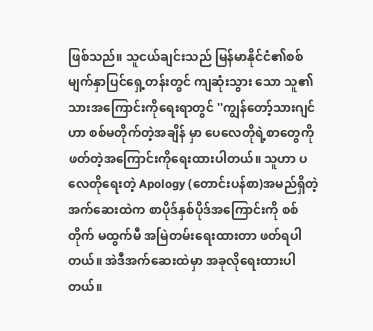ဖြစ်သည်။ သူငယ်ချင်းသည် မြန်မာနိုင်ငံ၏စစ်မျက်နှာပြင်ရှေ့တန်းတွင် ကျဆုံးသွား သော သူ၏သားအကြောင်းကိုရေးရာတွင် ''ကျွန်တော့်သားဂျင် ဟာ စစ်မတိုက်တဲ့အချိန် မှာ ပေလေတိုရဲ့စာတွေကို ဖတ်တဲ့အကြောင်းကိုရေးထားပါတယ်။ သူဟာ ပလေတိုရေးတဲ့ Apology (တောင်းပန်စာ)အမည်ရှိတဲ့ အက်ဆေးထဲက စာပိုဒ်နှစ်ပိုဒ်အကြောင်းကို စစ်တိုက် မထွက်မီ အမြဲတမ်းရေးထားတာ ဖတ်ရပါတယ်။ အဲဒီအက်ဆေးထဲမှာ အခုလိုရေးထားပါ တယ်။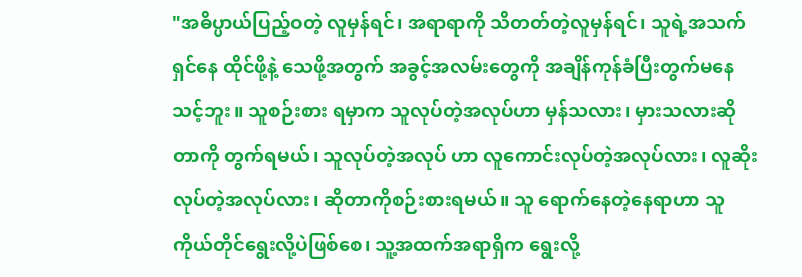"အဓိပ္ပာယ်ပြည့်ဝတဲ့ လူမှန်ရင်၊ အရာရာကို သိတတ်တဲ့လူမှန်ရင်၊ သူရဲ့အသက်ရှင်နေ ထိုင်ဖို့နဲ့ သေဖို့အတွက် အခွင့်အလမ်းတွေကို အချိန်ကုန်ခံပြီးတွက်မနေသင့်ဘူး။ သူစဉ်းစား ရမှာက သူလုပ်တဲ့အလုပ်ဟာ မှန်သလား၊ မှားသလားဆိုတာကို တွက်ရမယ်၊ သူလုပ်တဲ့အလုပ် ဟာ လူကောင်းလုပ်တဲ့အလုပ်လား၊ လူဆိုးလုပ်တဲ့အလုပ်လား၊ ဆိုတာကိုစဉ်းစားရမယ်။ သူ ရောက်နေတဲ့နေရာဟာ သူကိုယ်တိုင်ရွေးလို့ပဲဖြစ်စေ၊ သူ့အထက်အရာရှိက ရွေးလို့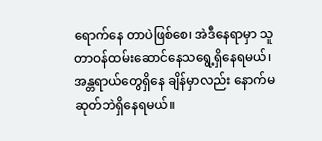ရောက်နေ တာပဲဖြစ်စေ၊ အဲဒီနေရာမှာ သူတာဝန်ထမ်းဆောင်နေသရွေ့ရှိနေရမယ်၊ အန္တရာယ်တွေရှိနေ ချိန်မှာလည်း နောက်မဆုတ်ဘဲရှိနေရမယ်။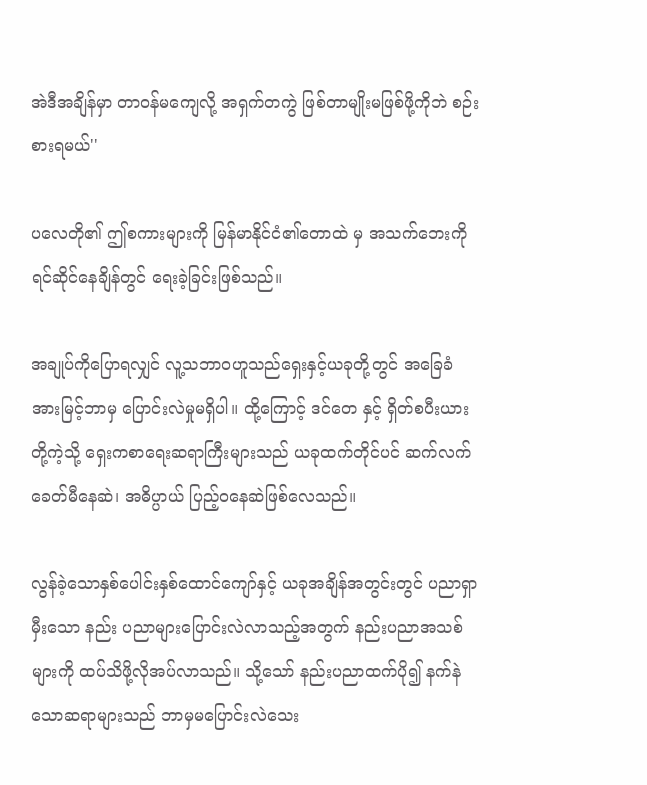အဲဒီအချိန်မှာ တာဝန်မကျေလို့ အရှက်တကွဲ ဖြစ်တာမျိုးမဖြစ်ဖို့ကိုဘဲ စဉ်းစားရမယ်''

ပလေတို၏ ဤစကားများကို မြန်မာနိုင်ငံ၏တောထဲ မှ အသက်ဘေးကိုရင်ဆိုင်နေချိန်တွင် ရေးခဲ့ခြင်းဖြစ်သည်။

အချုပ်ကိုပြောရလျှင် လူ့သဘာဝဟူသည်ရှေးနှင့်ယခုတို့တွင် အခြေခံအားမြင့်ဘာမှ ပြောင်းလဲမှုမရှိပါ။ ထို့ကြောင့် ဒင်တေ နှင့် ရှိတ်စပီးယား  တို့ကဲ့သို့ ရှေးကစာရေးဆရာကြီးများသည် ယခုထက်တိုင်ပင် ဆက်လက်ခေတ်မီနေဆဲ၊ အဓိပ္ပာယ် ပြည့်ဝနေဆဲဖြစ်လေသည်။

လွန်ခဲ့သောနှစ်ပေါင်းနှစ်ထောင်ကျော်နှင့် ယခုအချိန်အတွင်းတွင် ပညာရှာမှီးသော နည်း ပညာများပြောင်းလဲလာသည့်အတွက် နည်းပညာအသစ်များကို ထပ်သိဖို့လိုအပ်လာသည်။ သို့သော် နည်းပညာထက်ပို၍ နက်နဲသောဆရာများသည် ဘာမှမပြောင်းလဲသေး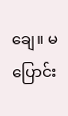ချေ။ မပြောင်း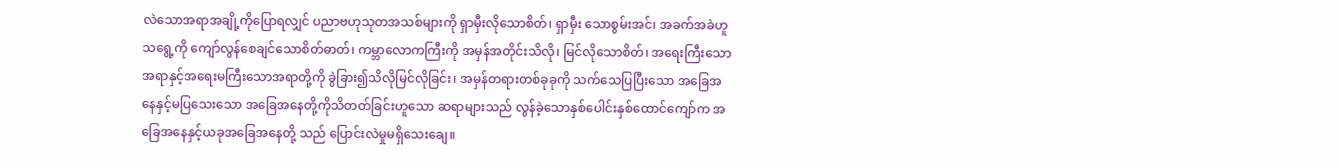လဲသောအရာအချို့ကိုပြောရလျှင် ပညာဗဟုသုတအသစ်များကို ရှာမှီးလိုသောစိတ်၊ ရှာမှီး သောစွမ်းအင်၊ အခက်အခဲဟူသရွေ့ကို ကျော်လွန်စေချင်သောစိတ်ဓာတ်၊ ကမ္ဘာလောကကြီးကို အမှန်အတိုင်းသိလို၊ မြင်လိုသောစိတ်၊ အရေးကြီးသော အရာနှင့်အရေးမကြီးသောအရာတို့ကို ခွဲခြား၍သိလိုမြင်လိုခြင်း၊ အမှန်တရားတစ်ခုခုကို သက်သေပြပြီးသော အခြေအနေနှင့်မပြသေးသော အခြေအနေတို့ကိုသိတတ်ခြင်းဟူသော ဆရာများသည် လွန်ခဲ့သောနှစ်ပေါင်းနှစ်ထောင်ကျော်က အခြေအနေနှင့်ယခုအခြေအနေတို့ သည် ပြောင်းလဲမှုမရှိသေးချေ။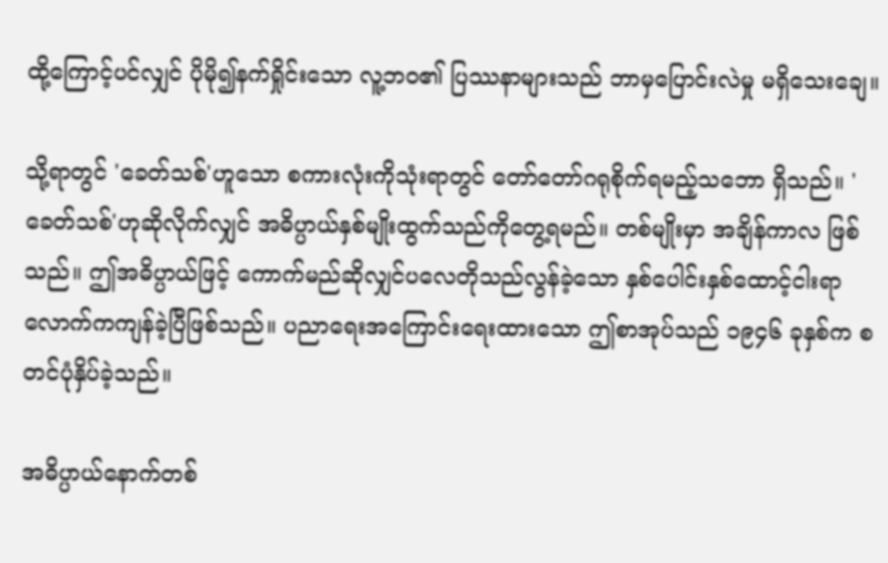ထို့ကြောင့်ပင်လျှင် ပိုမို၍နက်ရှိုင်းသော လူ့ဘဝ၏ ပြဿနာများသည် ဘာမှပြောင်းလဲမှု မရှိသေးချေ။

သို့ရာတွင် 'ခေတ်သစ်'ဟူသော စကားလုံးကိုသုံးရာတွင် တော်တော်ဂရုစိုက်ရမည့်သဘော ရှိသည်။ 'ခေတ်သစ်'ဟုဆိုလိုက်လျှင် အဓိပ္ပာယ်နှစ်မျိုးထွက်သည်ကိုတွေ့ရမည်။ တစ်မျိုးမှာ အချိန်ကာလ ဖြစ်သည်။ ဤအဓိပ္ပာယ်ဖြင့် ကောက်မည်ဆိုလျှင်ပလေတိုသည်လွန်ခဲ့သော နှစ်ပေါင်းနှစ်ထောင့်ငါးရာလောက်ကကျန်ခဲ့ပြီဖြစ်သည်။ ပညာရေးအကြောင်းရေးထားသော ဤစာအုပ်သည် ၁၉၄၆ ခုနှစ်က စတင်ပုံနှိပ်ခဲ့သည်။

အဓိပ္ပာယ်နောက်တစ်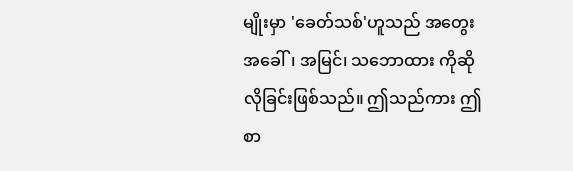မျိုးမှာ 'ခေတ်သစ်'ဟူသည် အတွေးအခေါ်၊ အမြင်၊ သဘောထား ကိုဆိုလိုခြင်းဖြစ်သည်။ ဤသည်ကား ဤစာ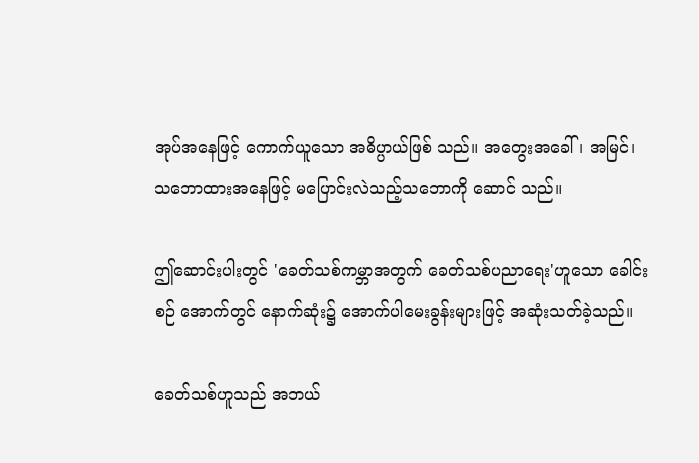အုပ်အနေဖြင့် ကောက်ယူသော အဓိပ္ပာယ်ဖြစ် သည်။ အတွေးအခေါ်၊ အမြင်၊ သဘောထားအနေဖြင့် မပြောင်းလဲသည့်သဘောကို ဆောင် သည်။

ဤဆောင်းပါးတွင် 'ခေတ်သစ်ကမ္ဘာအတွက် ခေတ်သစ်ပညာရေး'ဟူသော ခေါင်းစဉ် အောက်တွင် နောက်ဆုံး၌ အောက်ပါမေးခွန်းများဖြင့် အဆုံးသတ်ခဲ့သည်။

ခေတ်သစ်ဟူသည် အဘယ်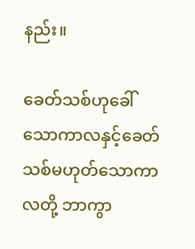နည်း။

ခေတ်သစ်ဟုခေါ်သောကာလနှင့်ခေတ်သစ်မဟုတ်သောကာလတို့ ဘာကွာ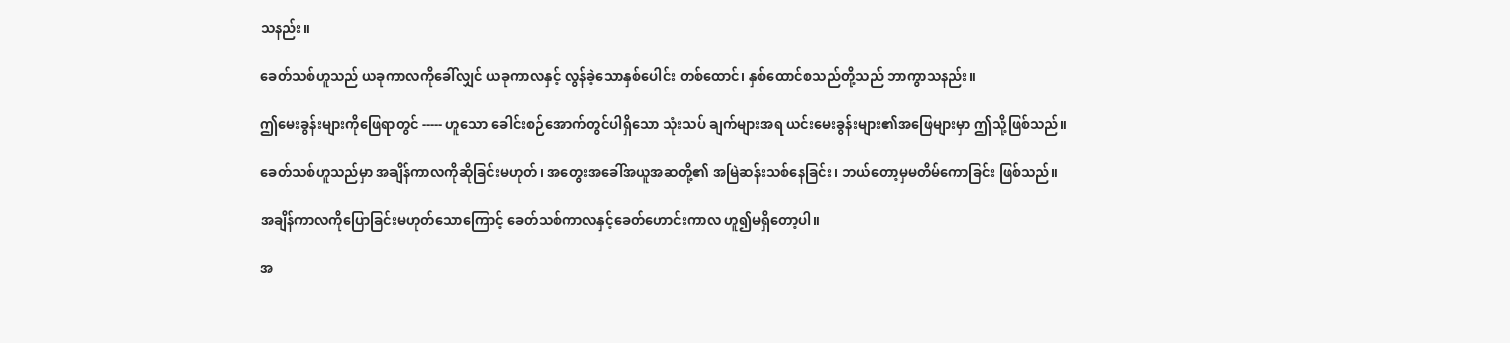သနည်း။

ခေတ်သစ်ဟူသည် ယခုကာလကိုခေါ်လျှင် ယခုကာလနှင့် လွန်ခဲ့သောနှစ်ပေါင်း တစ်ထောင်၊ နှစ်ထောင်စသည်တို့သည် ဘာကွာသနည်း။

ဤမေးခွန်းများကိုဖြေရာတွင် ----- ဟူသော ခေါင်းစဉ်အောက်တွင်ပါရှိသော သုံးသပ် ချက်များအရ ယင်းမေးခွန်းများ၏အဖြေများမှာ ဤသို့ဖြစ်သည်။

ခေတ်သစ်ဟူသည်မှာ အချိန်ကာလကိုဆိုခြင်းမဟုတ်၊ အတွေးအခေါ်အယူအဆတို့၏ အမြဲဆန်းသစ်နေခြင်း၊ ဘယ်တော့မှမတိမ်ကောခြင်း ဖြစ်သည်။

အချိန်ကာလကိုပြောခြင်းမဟုတ်သောကြောင့် ခေတ်သစ်ကာလနှင့်ခေတ်ဟောင်းကာလ ဟူ၍မရှိတော့ပါ။

အ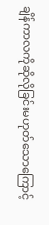ချိန်ကာလကိုဆိုလိုခြင်းမဟုတ်သောကြောင့်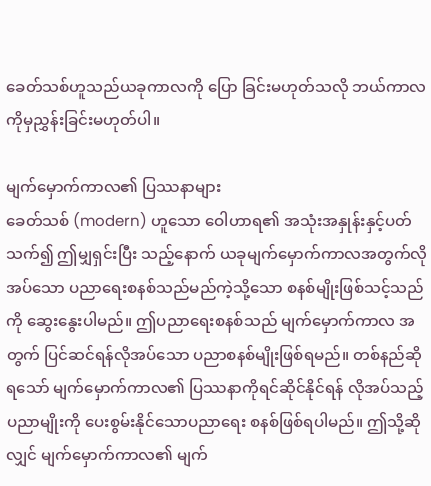ခေတ်သစ်ဟူသည်ယခုကာလကို ပြော ခြင်းမဟုတ်သလို ဘယ်ကာလကိုမှညွှန်းခြင်းမဟုတ်ပါ။

မျက်မှောက်ကာလ၏ ပြဿနာများ
ခေတ်သစ် (modern) ဟူသော ဝေါဟာရ၏ အသုံးအနှုန်းနှင့်ပတ်သက်၍ ဤမျှရှင်းပြီး သည့်နောက် ယခုမျက်မှောက်ကာလအတွက်လိုအပ်သော ပညာရေးစနစ်သည်မည်ကဲ့သို့သော စနစ်မျိုးဖြစ်သင့်သည်ကို ဆွေးနွေးပါမည်။ ဤပညာရေးစနစ်သည် မျက်မှောက်ကာလ အတွက် ပြင်ဆင်ရန်လိုအပ်သော ပညာစနစ်မျိုးဖြစ်ရမည်။ တစ်နည်ဆိုရသော် မျက်မှောက်ကာလ၏ ပြဿနာကိုရင်ဆိုင်နိုင်ရန် လိုအပ်သည့်ပညာမျိုးကို ပေးစွမ်းနိုင်သောပညာရေး စနစ်ဖြစ်ရပါမည်။ ဤသို့ဆိုလျှင် မျက်မှောက်ကာလ၏ မျက်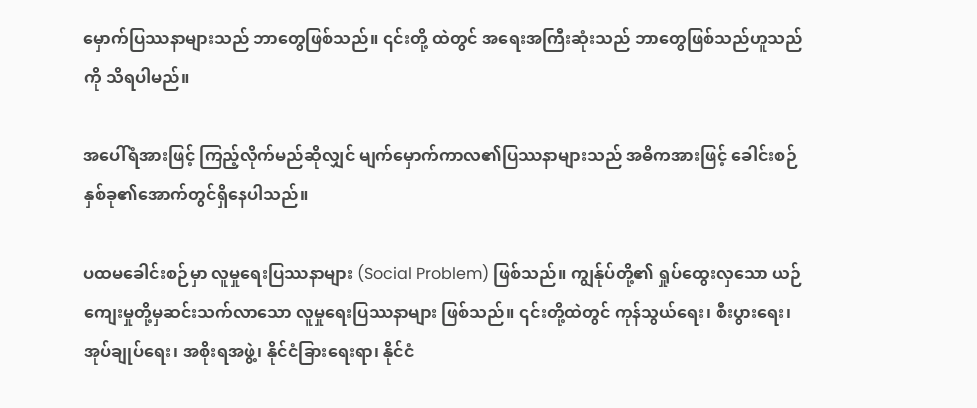မှောက်ပြဿနာများသည် ဘာတွေဖြစ်သည်။ ၎င်းတို့ ထဲတွင် အရေးအကြီးဆုံးသည် ဘာတွေဖြစ်သည်ဟူသည်ကို သိရပါမည်။

အပေါ်ရံအားဖြင့် ကြည့်လိုက်မည်ဆိုလျှင် မျက်မှောက်ကာလ၏ပြဿနာများသည် အဓိကအားဖြင့် ခေါင်းစဉ်နှစ်ခု၏အောက်တွင်ရှိနေပါသည်။

ပထမခေါင်းစဉ်မှာ လူမှုရေးပြဿနာများ (Social Problem) ဖြစ်သည်။ ကျွန်ုပ်တို့၏ ရှုပ်ထွေးလှသော ယဉ်ကျေးမှုတို့မှဆင်းသက်လာသော လူမှုရေးပြဿနာများ ဖြစ်သည်။ ၎င်းတို့ထဲတွင် ကုန်သွယ်ရေး၊ စီးပွားရေး၊ အုပ်ချုပ်ရေး၊ အစိုးရအဖွဲ့၊ နိုင်ငံခြားရေးရာ၊ နိုင်ငံ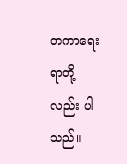တကာရေးရာတို့လည်း ပါသည်။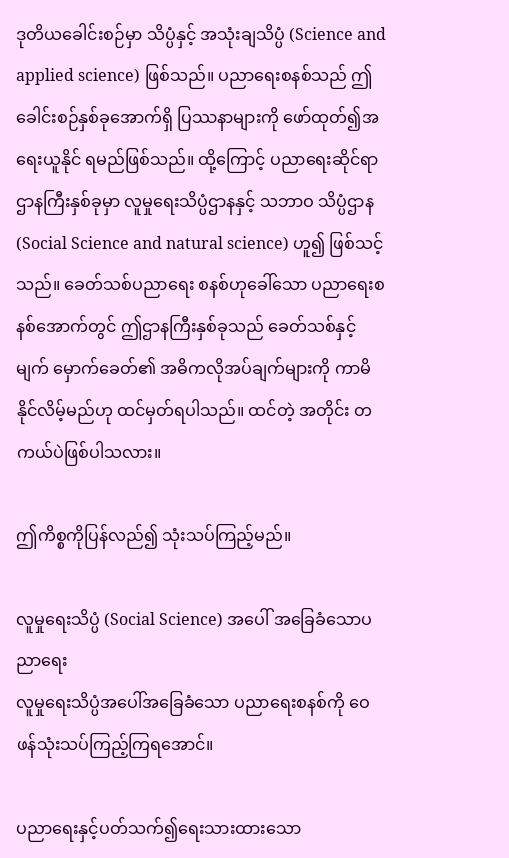ဒုတိယခေါင်းစဉ်မှာ သိပ္ပံနှင့် အသုံးချသိပ္ပံ (Science and applied science) ဖြစ်သည်။ ပညာရေးစနစ်သည် ဤခေါင်းစဉ်နှစ်ခုအောက်ရှိ ပြဿနာများကို ဖော်ထုတ်၍အရေးယူနိုင် ရမည်ဖြစ်သည်။ ထို့ကြောင့် ပညာရေးဆိုင်ရာဌာနကြီးနှစ်ခုမှာ လူမှုရေးသိပ္ပံဌာနနှင့် သဘာဝ သိပ္ပံဌာန (Social Science and natural science) ဟူ၍ ဖြစ်သင့်သည်။ ခေတ်သစ်ပညာရေး စနစ်ဟုခေါ်သော ပညာရေးစနစ်အောက်တွင် ဤဌာနကြီးနှစ်ခုသည် ခေတ်သစ်နှင့်မျက် မှောက်ခေတ်၏ အဓိကလိုအပ်ချက်များကို ကာမိနိုင်လိမ့်မည်ဟု ထင်မှတ်ရပါသည်။ ထင်တဲ့ အတိုင်း တကယ်ပဲဖြစ်ပါသလား။

ဤကိစ္စကိုပြန်လည်၍ သုံးသပ်ကြည့်မည်။

လူမှုရေးသိပ္ပံ (Social Science) အပေါ် အခြေခံသောပညာရေး
လူမှုရေးသိပ္ပံအပေါ်အခြေခံသော ပညာရေးစနစ်ကို ဝေဖန်သုံးသပ်ကြည့်ကြရအောင်။

ပညာရေးနှင့်ပတ်သက်၍ရေးသားထားသော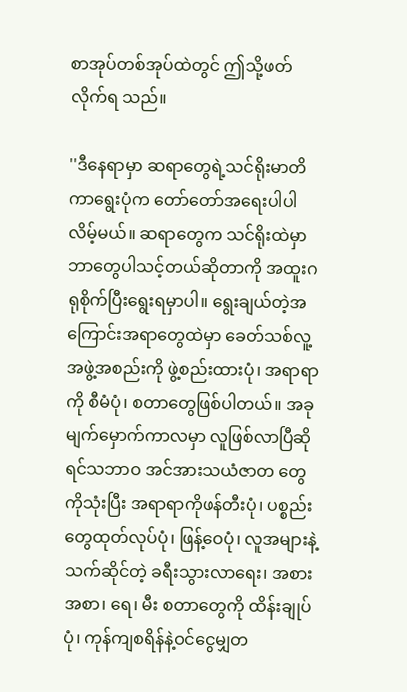စာအုပ်တစ်အုပ်ထဲတွင် ဤသို့ဖတ်လိုက်ရ သည်။

''ဒီနေရာမှာ ဆရာတွေရဲ့သင်ရိုးမာတိကာရွေးပုံက တော်တော်အရေးပါပါလိမ့်မယ်။ ဆရာတွေက သင်ရိုးထဲမှာဘာတွေပါသင့်တယ်ဆိုတာကို အထူးဂရုစိုက်ပြီးရွေးရမှာပါ။ ရွေးချယ်တဲ့အကြောင်းအရာတွေထဲမှာ ခေတ်သစ်လူ့အဖွဲ့အစည်းကို ဖွဲ့စည်းထားပုံ၊ အရာရာကို စီမံပုံ၊ စတာတွေဖြစ်ပါတယ်။ အခုမျက်မှောက်ကာလမှာ လူဖြစ်လာပြီဆိုရင်သဘာဝ အင်အားသယံဇာတ တွေကိုသုံးပြီး အရာရာကိုဖန်တီးပုံ၊ ပစ္စည်းတွေထုတ်လုပ်ပုံ၊ ဖြန့်ဝေပုံ၊ လူအများနဲ့သက်ဆိုင်တဲ့ ခရီးသွားလာရေး၊ အစားအစာ၊ ရေ၊ မီး စတာတွေကို ထိန်းချုပ်ပုံ၊ ကုန်ကျစရိန်နဲ့ဝင်ငွေမျှတ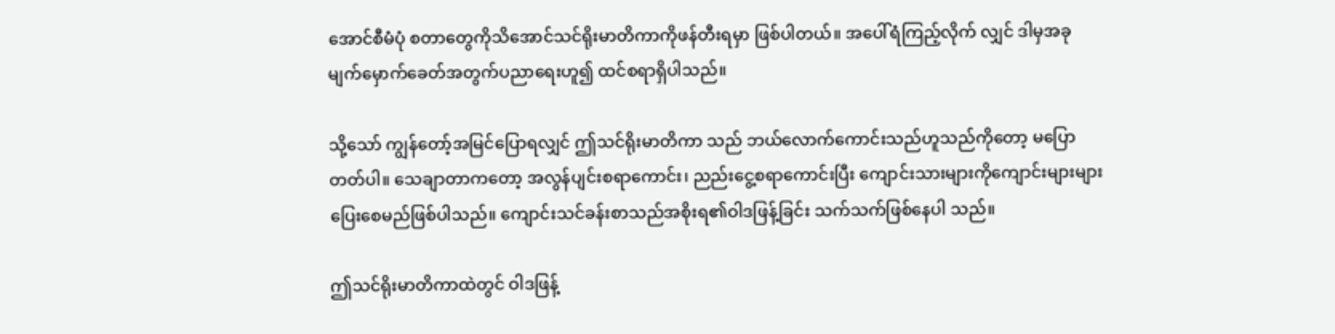အောင်စီမံပုံ စတာတွေကိုသိအောင်သင်ရိုးမာတိကာကိုဖန်တီးရမှာ ဖြစ်ပါတယ်။ အပေါ်ရံကြည့်လိုက် လျှင် ဒါမှအခုမျက်မှောက်ခေတ်အတွက်ပညာရေးဟူ၍ ထင်စရာရှိပါသည်။

သို့သော် ကျွန်တော့်အမြင်ပြောရလျှင် ဤသင်ရိုးမာတိကာ သည် ဘယ်လောက်ကောင်းသည်ဟူသည်ကိုတော့ မပြောတတ်ပါ။ သေချာတာကတော့ အလွန်ပျင်းစရာကောင်း၊ ညည်းငွေ့စရာကောင်းပြီး ကျောင်းသားများကိုကျောင်းများများ ပြေးစေမည်ဖြစ်ပါသည်။ ကျောင်းသင်ခန်းစာသည်အစိုးရ၏ဝါဒဖြန့်ခြင်း သက်သက်ဖြစ်နေပါ သည်။

ဤသင်ရိုးမာတိကာထဲတွင် ဝါဒဖြန့်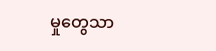မှုတွေသာ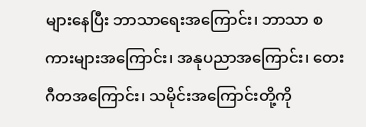များနေပြီး ဘာသာရေးအကြောင်း၊ ဘာသာ စကားများအကြောင်း၊ အနုပညာအကြောင်း၊ တေးဂီတအကြောင်း၊ သမိုင်းအကြောင်းတို့ကို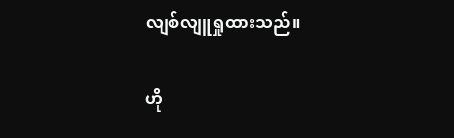လျစ်လျူရှုထားသည်။

ဟို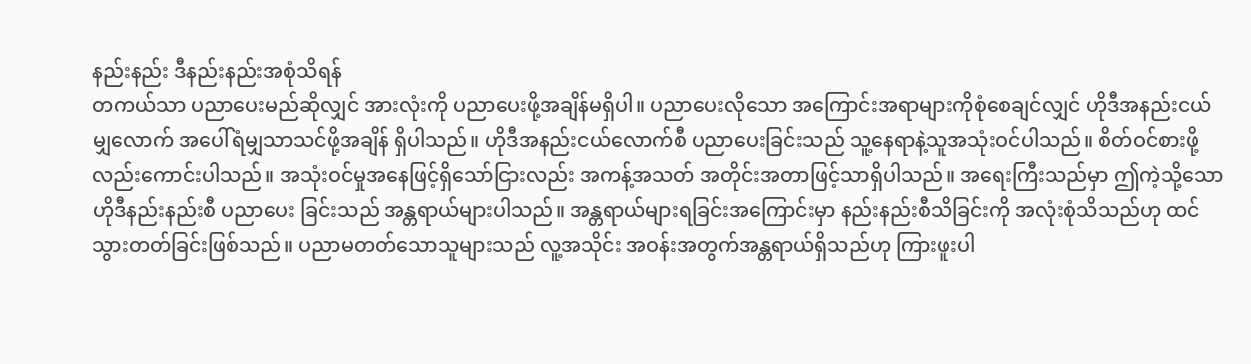နည်းနည်း ဒီနည်းနည်းအစုံသိရန်
တကယ်သာ ပညာပေးမည်ဆိုလျှင် အားလုံးကို ပညာပေးဖို့အချိန်မရှိပါ။ ပညာပေးလိုသော အကြောင်းအရာများကိုစုံစေချင်လျှင် ဟိုဒီအနည်းငယ်မျှလောက် အပေါ်ရံမျှသာသင်ဖို့အချိန် ရှိပါသည်။ ဟိုဒီအနည်းငယ်လောက်စီ ပညာပေးခြင်းသည် သူ့နေရာနဲ့သူအသုံးဝင်ပါသည်။ စိတ်ဝင်စားဖို့လည်းကောင်းပါသည်။ အသုံးဝင်မှုအနေဖြင့်ရှိသော်ငြားလည်း အကန့်အသတ် အတိုင်းအတာဖြင့်သာရှိပါသည်။ အရေးကြီးသည်မှာ ဤကဲ့သို့သောဟိုဒီနည်းနည်းစီ ပညာပေး ခြင်းသည် အန္တရာယ်များပါသည်။ အန္တရာယ်များရခြင်းအကြောင်းမှာ နည်းနည်းစီသိခြင်းကို အလုံးစုံသိသည်ဟု ထင်သွားတတ်ခြင်းဖြစ်သည်။ ပညာမတတ်သောသူများသည် လူ့အသိုင်း အဝန်းအတွက်အန္တရာယ်ရှိသည်ဟု ကြားဖူးပါ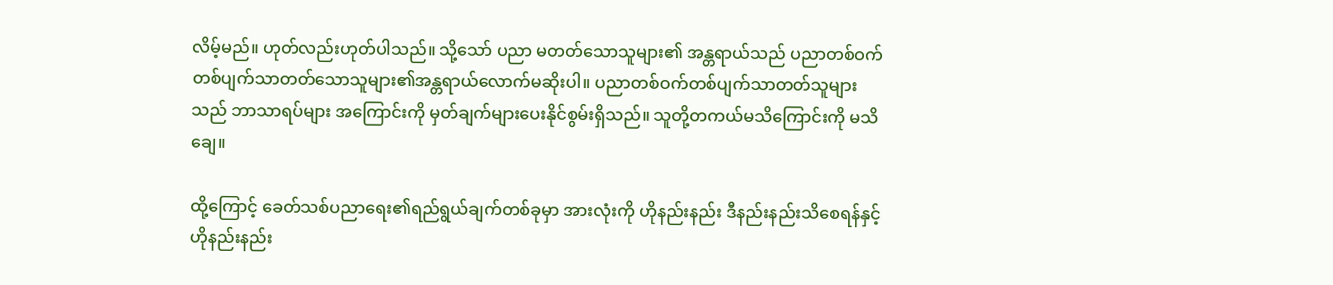လိမ့်မည်။ ဟုတ်လည်းဟုတ်ပါသည်။ သို့သော် ပညာ မတတ်သောသူများ၏ အန္တရာယ်သည် ပညာတစ်ဝက်တစ်ပျက်သာတတ်သောသူများ၏အန္တရာယ်လောက်မဆိုးပါ။ ပညာတစ်ဝက်တစ်ပျက်သာတတ်သူများသည် ဘာသာရပ်များ အကြောင်းကို မှတ်ချက်များပေးနိုင်စွမ်းရှိသည်။ သူတို့တကယ်မသိကြောင်းကို မသိချေ။

ထို့ကြောင့် ခေတ်သစ်ပညာရေး၏ရည်ရွယ်ချက်တစ်ခုမှာ အားလုံးကို ဟိုနည်းနည်း ဒီနည်းနည်းသိစေရန်နှင့် ဟိုနည်းနည်း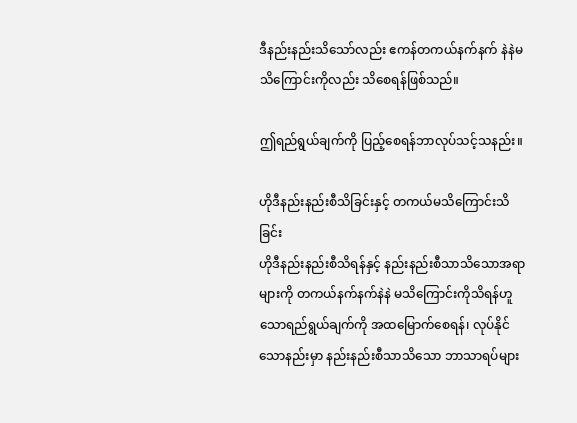ဒီနည်းနည်းသိသော်လည်း ဧကန်တကယ်နက်နက် နဲနဲမသိကြောင်းကိုလည်း သိစေရန်ဖြစ်သည်။

ဤရည်ရွယ်ချက်ကို ပြည့်စေရန်ဘာလုပ်သင့်သနည်း။

ဟိုဒီနည်းနည်းစီသိခြင်းနှင့် တကယ်မသိကြောင်းသိခြင်း
ဟိုဒီနည်းနည်းစီသိရန်နှင့် နည်းနည်းစီသာသိသောအရာများကို တကယ်နက်နက်နဲနဲ မသိကြောင်းကိုသိရန်ဟူသောရည်ရွယ်ချက်ကို အထမြောက်စေရန်၊ လုပ်နိုင်သောနည်းမှာ နည်းနည်းစီသာသိသော ဘာသာရပ်များ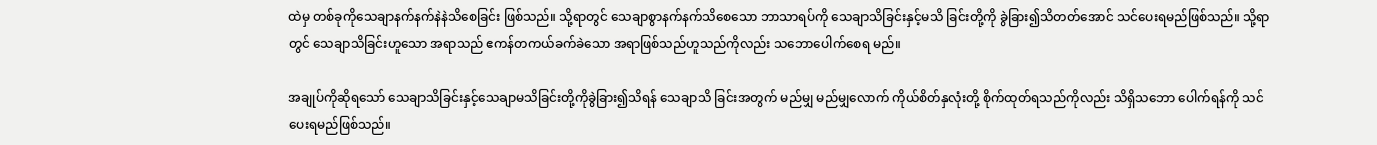ထဲမှ တစ်ခုကိုသေချာနက်နက်နဲနဲသိစေခြင်း ဖြစ်သည်။ သို့ရာတွင် သေချာစွာနက်နက်သိစေသော ဘာသာရပ်ကို သေချာသိခြင်းနှင့်မသိ ခြင်းတို့ကို ခွဲခြား၍သိတတ်အောင် သင်ပေးရမည်ဖြစ်သည်။ သို့ရာတွင် သေချာသိခြင်းဟူသော အရာသည် ဧကန်တကယ်ခက်ခဲသော အရာဖြစ်သည်ဟူသည်ကိုလည်း သဘောပေါက်စေရ မည်။

အချုပ်ကိုဆိုရသော် သေချာသိခြင်းနှင့်သေချာမသိခြင်းတို့ကိုခွဲခြား၍သိရန် သေချာသိ ခြင်းအတွက် မည်မျှ မည်မျှလောက် ကိုယ်စိတ်နှလုံးတို့ စိုက်ထုတ်ရသည်ကိုလည်း သိရှိသဘော ပေါက်ရန်ကို သင်ပေးရမည်ဖြစ်သည်။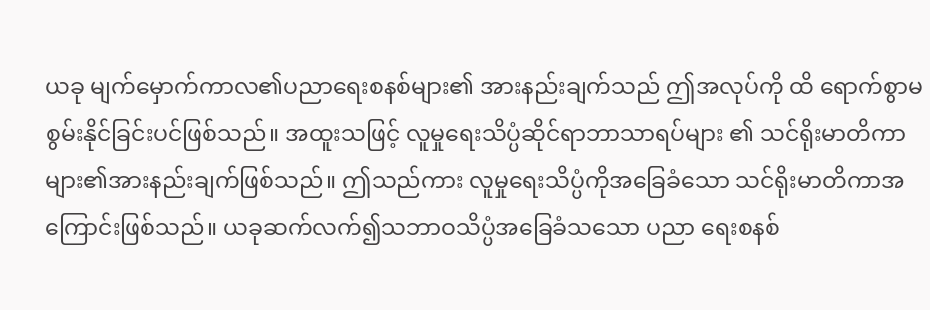ယခု မျက်မှောက်ကာလ၏ပညာရေးစနစ်များ၏ အားနည်းချက်သည် ဤအလုပ်ကို ထိ ရောက်စွာမစွမ်းနိုင်ခြင်းပင်ဖြစ်သည်။ အထူးသဖြင့် လူမှုရေးသိပ္ပံဆိုင်ရာဘာသာရပ်များ ၏ သင်ရိုးမာတိကာများ၏အားနည်းချက်ဖြစ်သည်။ ဤသည်ကား လူမှုရေးသိပ္ပံကိုအခြေခံသော သင်ရိုးမာတိကာအကြောင်းဖြစ်သည်။ ယခုဆက်လက်၍သဘာဝသိပ္ပံအခြေခံသသော ပညာ ရေးစနစ်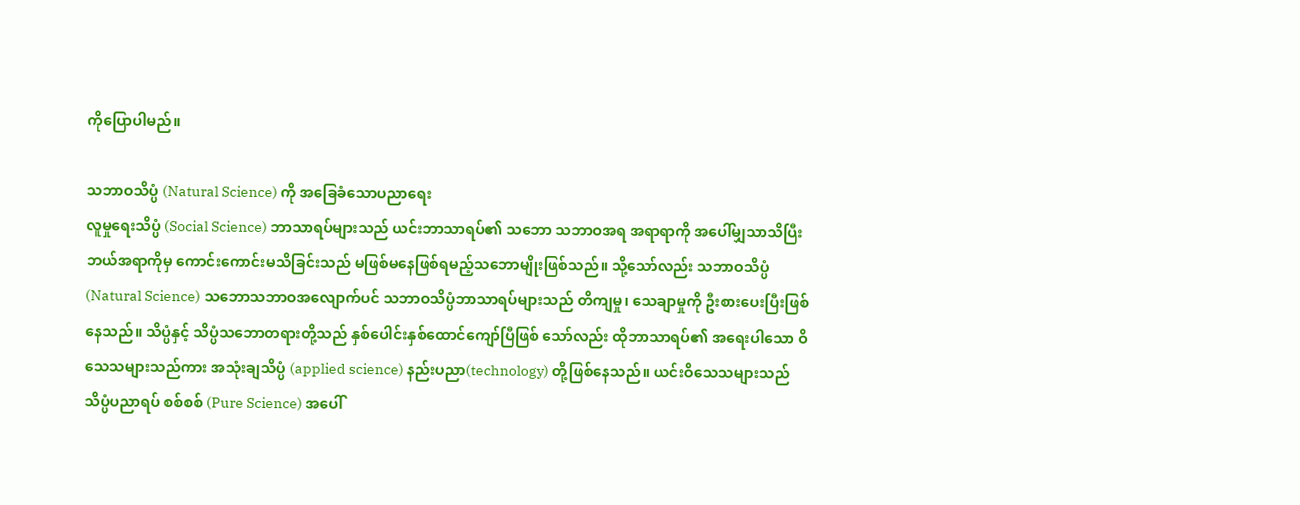ကိုပြောပါမည်။

သဘာဝသိပ္ပံ (Natural Science) ကို အခြေခံသောပညာရေး
လူမှုရေးသိပ္ပံ (Social Science) ဘာသာရပ်များသည် ယင်းဘာသာရပ်၏ သဘော သဘာဝအရ အရာရာကို အပေါ်မျှသာသိပြီး ဘယ်အရာကိုမှ ကောင်းကောင်းမသိခြင်းသည် မဖြစ်မနေဖြစ်ရမည့်သဘောမျိုးဖြစ်သည်။ သို့သော်လည်း သဘာဝသိပ္ပံ (Natural Science) သဘောသဘာဝအလျောက်ပင် သဘာဝသိပ္ပံဘာသာရပ်များသည် တိကျမှု၊ သေချာမှုကို ဦးစားပေးပြီးဖြစ်နေသည်။ သိပ္ပံနှင့် သိပ္ပံသဘောတရားတို့သည် နှစ်ပေါင်းနှစ်ထောင်ကျော်ပြီဖြစ် သော်လည်း ထိုဘာသာရပ်၏ အရေးပါသော ဝိသေသများသည်ကား အသုံးချသိပ္ပံ (applied science) နည်းပညာ(technology) တို့ဖြစ်နေသည်။ ယင်းဝိသေသများသည် သိပ္ပံပညာရပ် စစ်စစ် (Pure Science) အပေါ်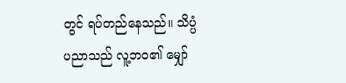တွင် ရပ်တည်နေသည်။ သိပ္ပံပညာသည် လူ့ဘဝ၏ မျှော်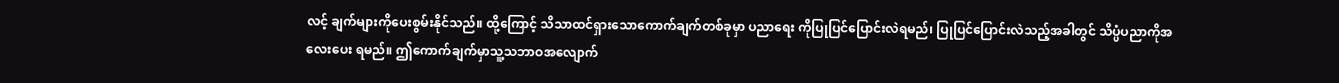လင့် ချက်များကိုပေးစွမ်းနိုင်သည်။ ထို့ကြောင့် သိသာထင်ရှားသောကောက်ချက်တစ်ခုမှာ ပညာရေး ကိုပြုပြင်ပြောင်းလဲရမည်၊ ပြုပြင်ပြောင်းလဲသည့်အခါတွင် သိပ္ပံပညာကိုအလေးပေး ရမည်။ ဤကောက်ချက်မှာသူ့သဘာဝအလျောက်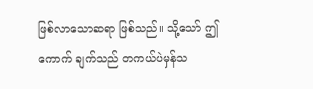ဖြစ်လာသောဆရာ ဖြစ်သည်။ သို့သော် ဤကောက် ချက်သည် တကယ်ပဲမှန်သ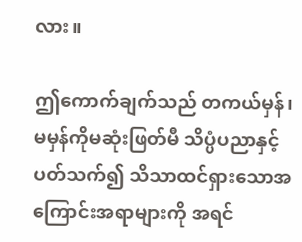လား။

ဤကောက်ချက်သည် တကယ်မှန်၊ မမှန်ကိုမဆုံးဖြတ်မီ သိပ္ပံပညာနှင့်ပတ်သက်၍ သိသာထင်ရှားသောအကြောင်းအရာများကို အရင်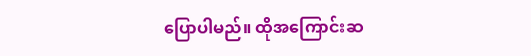ပြောပါမည်။ ထိုအကြောင်းဆ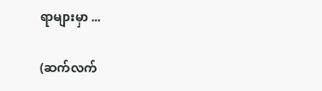ရာများမှာ ...

(ဆက်လက်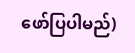ဖော်ပြပါမည်)